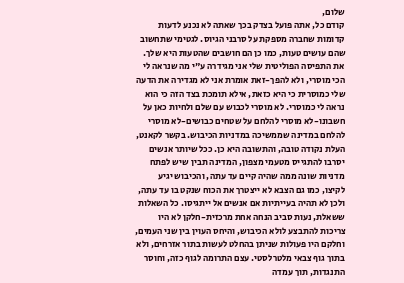שלום,
קודם כל, אתה פועל בצדק בכך שאתה לא נכנע לדעות קדומות שחברה מספקת על סרבני הגיוס. לגטימי שתחשוב שהם עושים טעות, כמו כן הם חושבים שהטעות היא שלך. את התפיסה הפוליטית שלי אני מגידרה ע"י מה שנראה לי הכי מוסרי, ולא להפך-זאת אומרת אני לא מגדירה את הדעה שלי כמוסרית כי היא כזאת, אילא תומכת בצד הזה כי הוא נראה לי כמוסרי. לא מוסרי לכבוש עם שלם ולחיות כאן על חשבונו-לא מוסרי להלחם על שטחים כבושים-לא מוסרי להלחם במדינה שממשיכה במדניות הכיבוש. בקשר לקאנט, העלת נקודה טובה, והתשובה היא כן. ככל שיותר אנשים יסרבו להתגייס מטעמי מצפון, המדינה תבין שיש לפתח מדניות שונה ממה שהיה קיים עד עתה, והכיבוש יגיע לקיצו, כמו גם הצבא לא ייצטרך את הכוח שנקט בו עד עתה, ולכן לא תהיה בעייתיות אם אנשים אל ייתגיסו. כל השאלות ששאלת, נעות סביב הנחה אחת מרכזית-חלקן לא היו צריכות להתבצע לולא הכיבוש, והיחס העוין בין שני העמים, וחלקם היו פעולות שניתן בהחלט לעשות בתור אזרחים, ולא בתוך גוף צבאי מלטרלסטי. עצם התרומה לגוף כזה, וחוסר התנגדות, תוך עמדה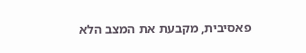פאסיבית, מקבעת את המצב הלא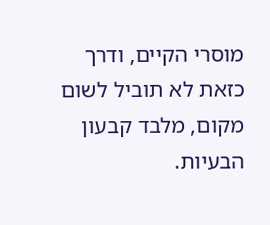מוסרי הקיים, ודרך כזאת לא תוביל לשום מקום, מלבד קבעון הבעיות.